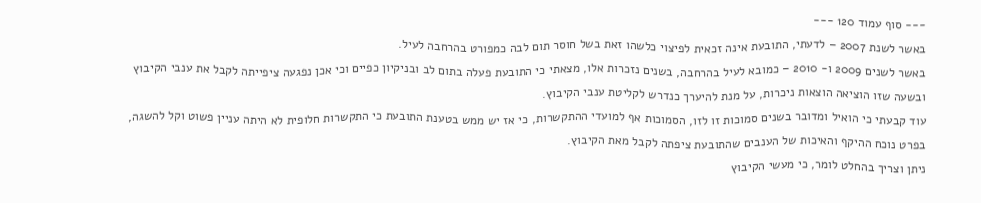--- סוף עמוד 120 ---
באשר לשנת 2007 – לדעתי, התובעת אינה זכאית לפיצוי כלשהו זאת בשל חוסר תום לבה כמפורט בהרחבה לעיל.
באשר לשנים 2009 ו- 2010 – כמובא לעיל בהרחבה, בשנים נזכרות אלו, מצאתי כי התובעת פעלה בתום לב ובניקיון כפיים וכי אכן נפגעה ציפייתה לקבל את ענבי הקיבוץ ובשעה שזו הוציאה הוצאות ניכרות, על מנת להיערך כנדרש לקליטת ענבי הקיבוץ.
עוד קבעתי כי הואיל ומדובר בשנים סמוכות זו לזו, הסמוכות אף למועדי ההתקשרות, כי אז יש ממש בטענת התובעת כי התקשרות חלופית לא היתה עניין פשוט וקל להשגה, בפרט נוכח ההיקף והאיכות של הענבים שהתובעת ציפתה לקבל מאת הקיבוץ.
ניתן וצריך בהחלט לומר, כי מעשי הקיבוץ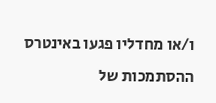ו/או מחדליו פגעו באינטרס ההסתמכות של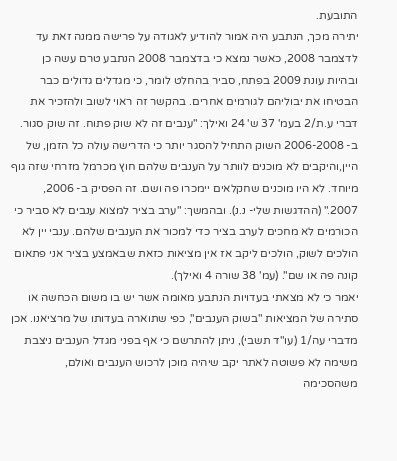התובעת.
יתירה מכך, הנתבע היה אמור להודיע לאגודה על פרישה ממנה זאת עד לדצמבר 2008, כאשר נמצא כי בדצמבר 2008 הנתבע טרם עשה כן ובהיות עונת 2009 בפתח, סביר בהחלט לומר, כי מגדלים גדולים כבר הבטיחו את יבוליהם לגורמים אחרים. בהקשר זה ראוי לשוב ולהזכיר את דברי ע.ת/2 בעמ' 37 ש' 24 ואילך: "ענבים זה לא שוק פתוח. זה שוק סגור. ב- 2006-2008 השוק התחיל להסגר יותר כי הדרישה עולה כל הזמן, של היין,והיקבים לא מוכנים לוותר על הענבים שלהם חוץ מכרמל מזרחי שזה גוף מיוחד. לא היו מוכנים שחקלאים יימכרו פה ושם. זה הפסיק ב- 2006, 2007." (ההדגשות שלי- נ.נ). ובהמשך: "ערב בציר למצוא ענבים לא סביר כי הכורמים לא מחכים לערב בציר כדי למכור את הענבים שלהם. ענבי יין לא הולכים לשוק, הולכים ליקב אז אין מציאות כזאת שבאמצע בציר אני פתאום קונה פה או שם". (עמ' 38 שורה 4 ואילך).
יאמר כי לא מצאתי בעדויות הנתבע מאומה אשר יש בו משום הכחשה או סתירה של המציאות "בשוק הענבים", כפי שתוארה בעדותו של מרציאנו. אכן מדברי עה/1 (עו"ד תשבי), ניתן להתרשם כי אף בפני מגדל הענבים ניצבת משימה לא פשוטה לאתר יקב שיהיה מוכן לרכוש הענבים ואולם, משהסכימה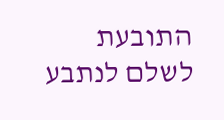התובעת לשלם לנתבע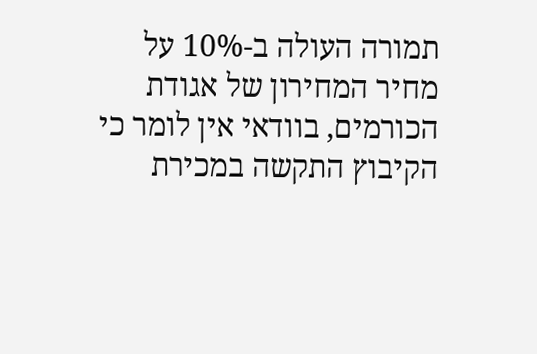תמורה העולה ב-10% על מחיר המחירון של אגודת הכורמים, בוודאי אין לומר כי הקיבוץ התקשה במכירת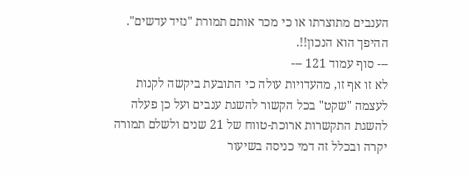הענבים מתוצרתו או כי מכר אותם תמורת "נזיד עדשים". ההיפך הוא הנכון!!.
--- סוף עמוד 121 ---
לא זו אף זו, מהעדויות עולה כי התובעת ביקשה לקנות לעצמה "שקט" בכל הקשור להשגת ענבים ועל כן פעלה להשגת התקשרות ארוכת-טווח של 21 שנים ולשלם תמורה יקרה ובכלל זה דמי כניסה בשיעור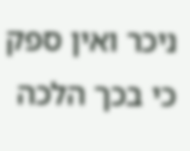ניכר ואין ספק כי בכך הלכה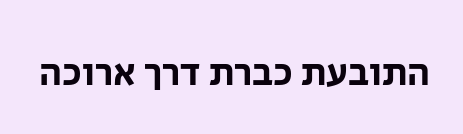התובעת כברת דרך ארוכה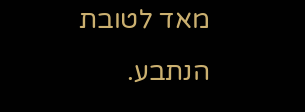מאד לטובת הנתבע.